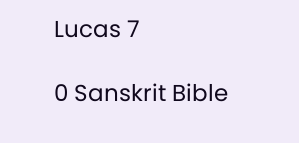Lucas 7

0 Sanskrit Bible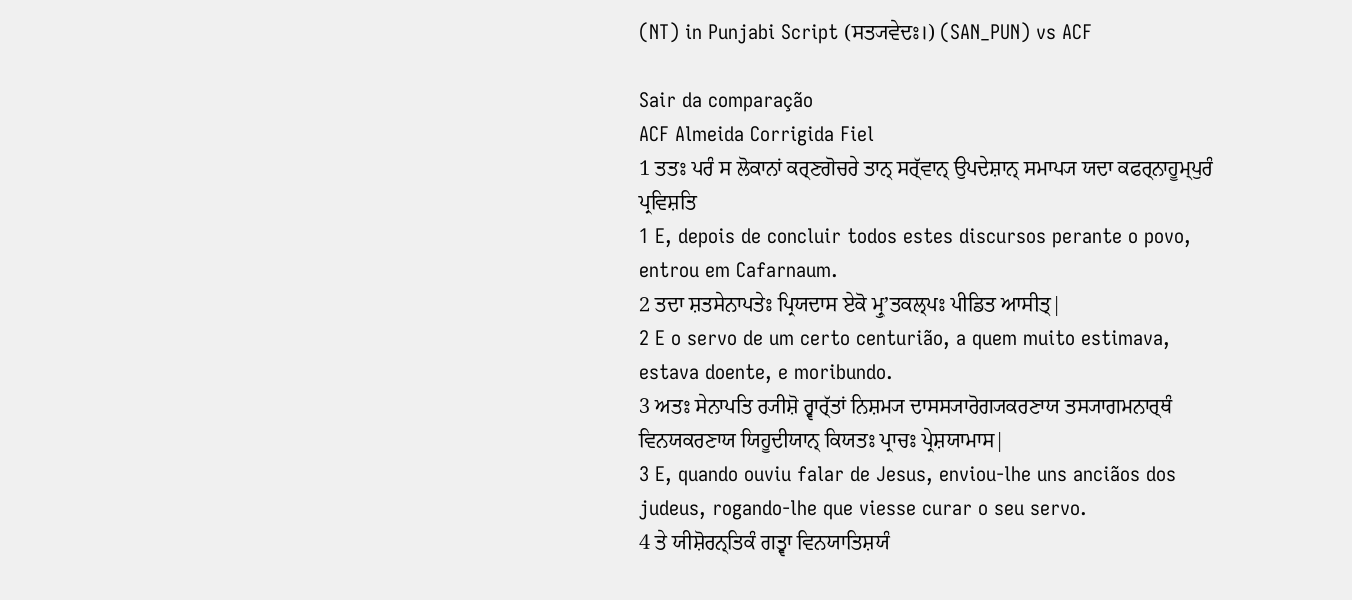(NT) in Punjabi Script (ਸਤ੍ਯਵੇਦਃ।) (SAN_PUN) vs ACF

Sair da comparação
ACF Almeida Corrigida Fiel
1 ਤਤਃ ਪਰੰ ਸ ਲੋਕਾਨਾਂ ਕਰ੍ਣਗੋਚਰੇ ਤਾਨ੍ ਸਰ੍ੱਵਾਨ੍ ਉਪਦੇਸ਼ਾਨ੍ ਸਮਾਪ੍ਯ ਯਦਾ ਕਫਰ੍ਨਾਹੂਮ੍ਪੁਰੰ ਪ੍ਰਵਿਸ਼ਤਿ
1 E, depois de concluir todos estes discursos perante o povo, entrou em Cafarnaum.
2 ਤਦਾ ਸ਼ਤਸੇਨਾਪਤੇਃ ਪ੍ਰਿਯਦਾਸ ਏਕੋ ਮ੍ਰੁʼਤਕਲ੍ਪਃ ਪੀਡਿਤ ਆਸੀਤ੍|
2 E o servo de um certo centurião, a quem muito estimava, estava doente, e moribundo.
3 ਅਤਃ ਸੇਨਾਪਤਿ ਰ੍ਯੀਸ਼ੋ ਰ੍ਵਾਰ੍ੱਤਾਂ ਨਿਸ਼ਮ੍ਯ ਦਾਸਸ੍ਯਾਰੋਗ੍ਯਕਰਣਾਯ ਤਸ੍ਯਾਗਮਨਾਰ੍ਥੰ ਵਿਨਯਕਰਣਾਯ ਯਿਹੂਦੀਯਾਨ੍ ਕਿਯਤਃ ਪ੍ਰਾਚਃ ਪ੍ਰੇਸ਼ਯਾਮਾਸ|
3 E, quando ouviu falar de Jesus, enviou-lhe uns anciãos dos judeus, rogando-lhe que viesse curar o seu servo.
4 ਤੇ ਯੀਸ਼ੋਰਨ੍ਤਿਕੰ ਗਤ੍ਵਾ ਵਿਨਯਾਤਿਸ਼ਯੰ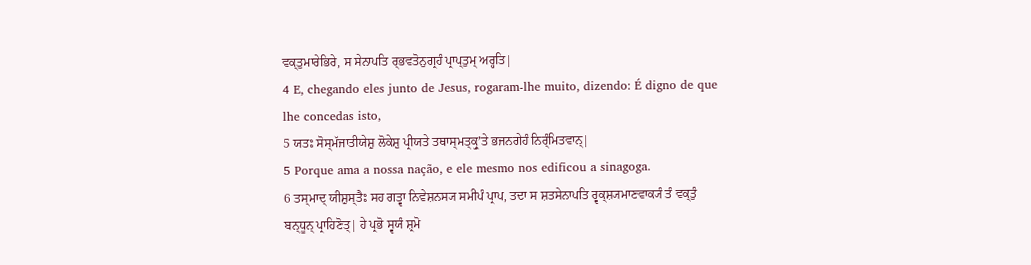ਵਕ੍ਤੁਮਾਰੇਭਿਰੇ, ਸ ਸੇਨਾਪਤਿ ਰ੍ਭਵਤੋਨੁਗ੍ਰਹੰ ਪ੍ਰਾਪ੍ਤੁਮ੍ ਅਰ੍ਹਤਿ|
4 E, chegando eles junto de Jesus, rogaram-lhe muito, dizendo: É digno de que lhe concedas isto,
5 ਯਤਃ ਸੋਸ੍ਮੱਜਾਤੀਯੇਸ਼ੁ ਲੋਕੇਸ਼ੁ ਪ੍ਰੀਯਤੇ ਤਥਾਸ੍ਮਤ੍ਕ੍ਰੁʼਤੇ ਭਜਨਗੇਹੰ ਨਿਰ੍ੰਮਿਤਵਾਨ੍|
5 Porque ama a nossa nação, e ele mesmo nos edificou a sinagoga.
6 ਤਸ੍ਮਾਦ੍ ਯੀਸ਼ੁਸ੍ਤੈਃ ਸਹ ਗਤ੍ਵਾ ਨਿਵੇਸ਼ਨਸ੍ਯ ਸਮੀਪੰ ਪ੍ਰਾਪ, ਤਦਾ ਸ ਸ਼ਤਸੇਨਾਪਤਿ ਰ੍ਵਕ੍ਸ਼੍ਯਮਾਣਵਾਕ੍ਯੰ ਤੰ ਵਕ੍ਤੁੰ ਬਨ੍ਧੂਨ੍ ਪ੍ਰਾਹਿਣੋਤ੍| ਹੇ ਪ੍ਰਭੋ ਸ੍ਵਯੰ ਸ਼੍ਰਮੋ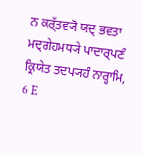ਨ ਕਰ੍ੱਤਵ੍ਯੋ ਯਦ੍ ਭਵਤਾ ਮਦ੍ਗੇਹਮਧ੍ਯੇ ਪਾਦਾਰ੍ਪਣੰ ਕ੍ਰਿਯੇਤ ਤਦਪ੍ਯਹੰ ਨਾਰ੍ਹਾਮਿ,
6 E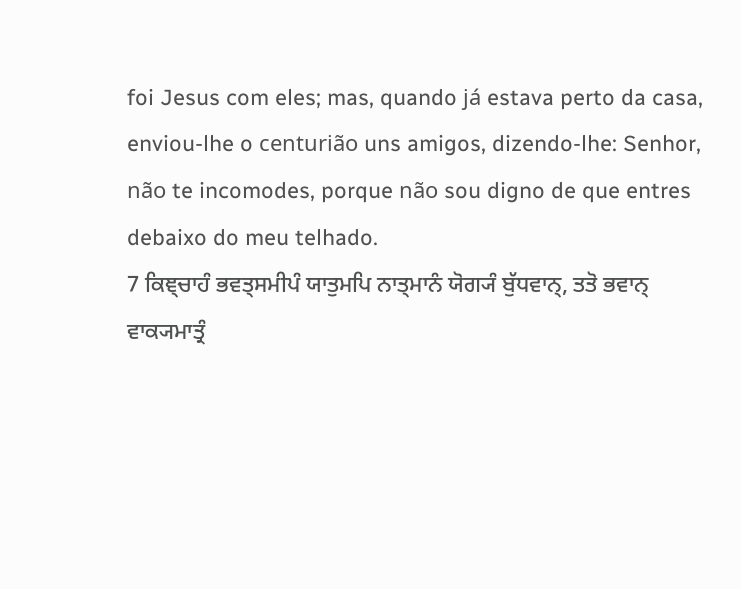foi Jesus com eles; mas, quando já estava perto da casa, enviou-lhe o centurião uns amigos, dizendo-lhe: Senhor, não te incomodes, porque não sou digno de que entres debaixo do meu telhado.
7 ਕਿਞ੍ਚਾਹੰ ਭਵਤ੍ਸਮੀਪੰ ਯਾਤੁਮਪਿ ਨਾਤ੍ਮਾਨੰ ਯੋਗ੍ਯੰ ਬੁੱਧਵਾਨ੍, ਤਤੋ ਭਵਾਨ੍ ਵਾਕ੍ਯਮਾਤ੍ਰੰ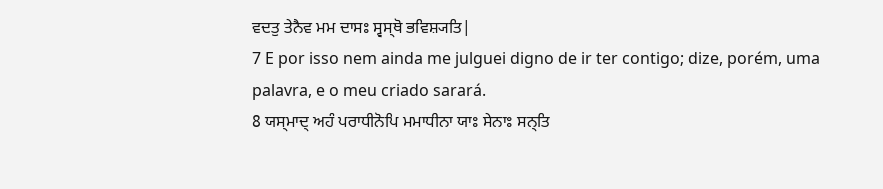ਵਦਤੁ ਤੇਨੈਵ ਮਮ ਦਾਸਃ ਸ੍ਵਸ੍ਥੋ ਭਵਿਸ਼੍ਯਤਿ|
7 E por isso nem ainda me julguei digno de ir ter contigo; dize, porém, uma palavra, e o meu criado sarará.
8 ਯਸ੍ਮਾਦ੍ ਅਹੰ ਪਰਾਧੀਨੋਪਿ ਮਮਾਧੀਨਾ ਯਾਃ ਸੇਨਾਃ ਸਨ੍ਤਿ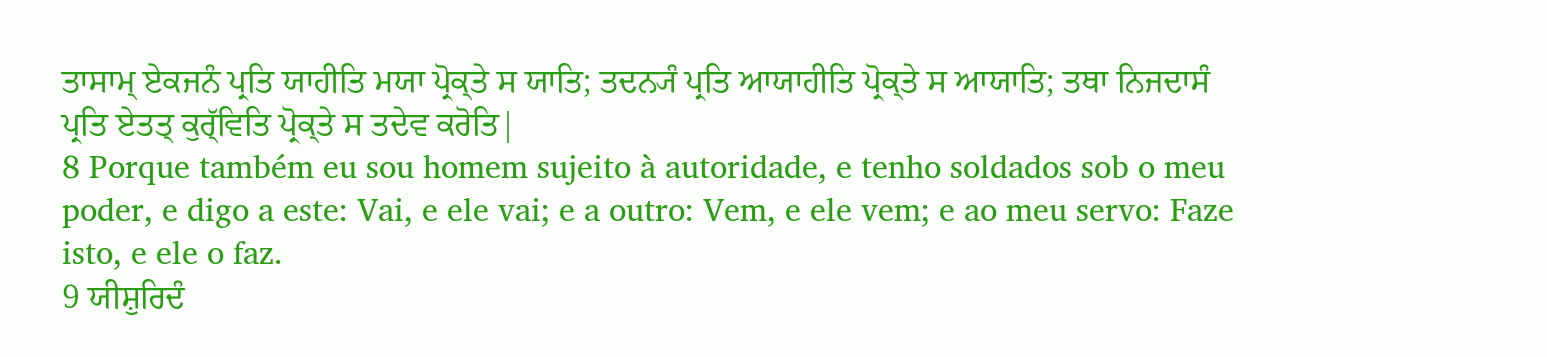ਤਾਸਾਮ੍ ਏਕਜਨੰ ਪ੍ਰਤਿ ਯਾਹੀਤਿ ਮਯਾ ਪ੍ਰੋਕ੍ਤੇ ਸ ਯਾਤਿ; ਤਦਨ੍ਯੰ ਪ੍ਰਤਿ ਆਯਾਹੀਤਿ ਪ੍ਰੋਕ੍ਤੇ ਸ ਆਯਾਤਿ; ਤਥਾ ਨਿਜਦਾਸੰ ਪ੍ਰਤਿ ਏਤਤ੍ ਕੁਰ੍ੱਵਿਤਿ ਪ੍ਰੋਕ੍ਤੇ ਸ ਤਦੇਵ ਕਰੋਤਿ|
8 Porque também eu sou homem sujeito à autoridade, e tenho soldados sob o meu poder, e digo a este: Vai, e ele vai; e a outro: Vem, e ele vem; e ao meu servo: Faze isto, e ele o faz.
9 ਯੀਸ਼ੁਰਿਦੰ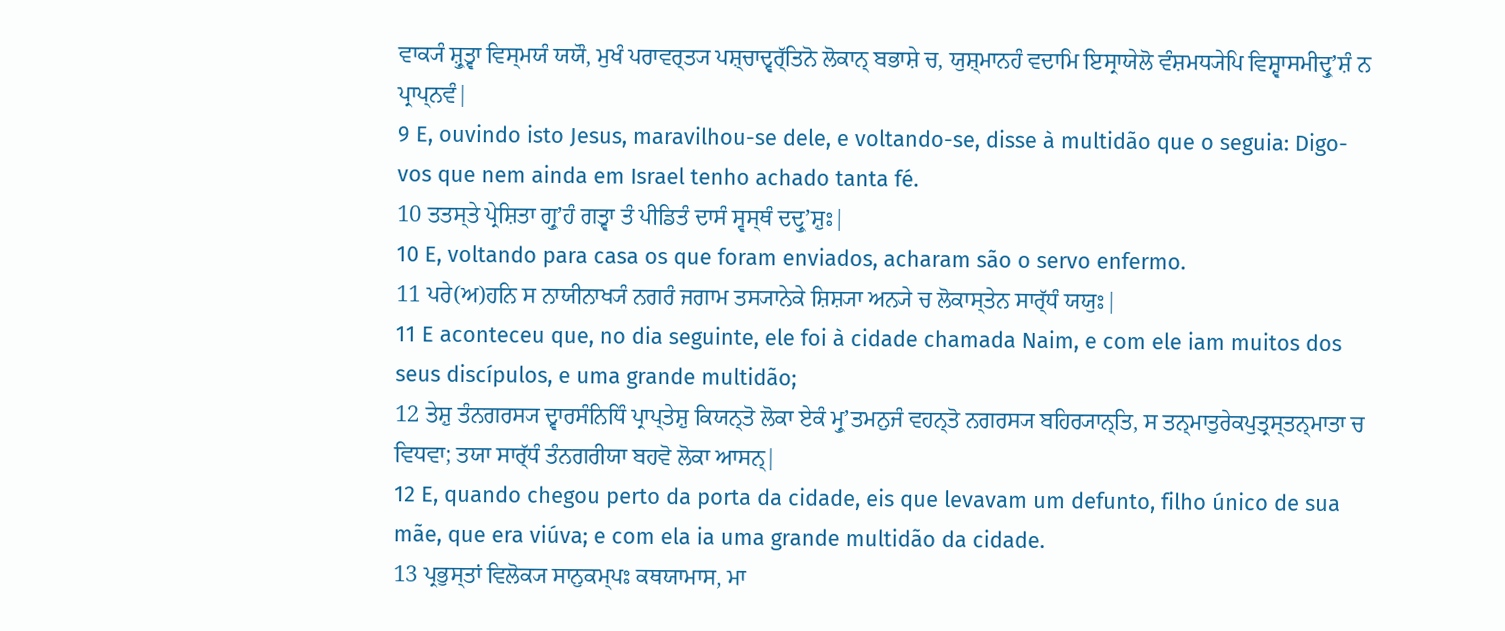ਵਾਕ੍ਯੰ ਸ਼੍ਰੁਤ੍ਵਾ ਵਿਸ੍ਮਯੰ ਯਯੌ, ਮੁਖੰ ਪਰਾਵਰ੍ਤ੍ਯ ਪਸ਼੍ਚਾਦ੍ਵਰ੍ੱਤਿਨੋ ਲੋਕਾਨ੍ ਬਭਾਸ਼ੇ ਚ, ਯੁਸ਼੍ਮਾਨਹੰ ਵਦਾਮਿ ਇਸ੍ਰਾਯੇਲੋ ਵੰਸ਼ਮਧ੍ਯੇਪਿ ਵਿਸ਼੍ਵਾਸਮੀਦ੍ਰੁʼਸ਼ੰ ਨ ਪ੍ਰਾਪ੍ਨਵੰ|
9 E, ouvindo isto Jesus, maravilhou-se dele, e voltando-se, disse à multidão que o seguia: Digo-vos que nem ainda em Israel tenho achado tanta fé.
10 ਤਤਸ੍ਤੇ ਪ੍ਰੇਸ਼ਿਤਾ ਗ੍ਰੁʼਹੰ ਗਤ੍ਵਾ ਤੰ ਪੀਡਿਤੰ ਦਾਸੰ ਸ੍ਵਸ੍ਥੰ ਦਦ੍ਰੁʼਸ਼ੁਃ|
10 E, voltando para casa os que foram enviados, acharam são o servo enfermo.
11 ਪਰੇ(ਅ)ਹਨਿ ਸ ਨਾਯੀਨਾਖ੍ਯੰ ਨਗਰੰ ਜਗਾਮ ਤਸ੍ਯਾਨੇਕੇ ਸ਼ਿਸ਼੍ਯਾ ਅਨ੍ਯੇ ਚ ਲੋਕਾਸ੍ਤੇਨ ਸਾਰ੍ੱਧੰ ਯਯੁਃ|
11 E aconteceu que, no dia seguinte, ele foi à cidade chamada Naim, e com ele iam muitos dos seus discípulos, e uma grande multidão;
12 ਤੇਸ਼ੁ ਤੰਨਗਰਸ੍ਯ ਦ੍ਵਾਰਸੰਨਿਧਿੰ ਪ੍ਰਾਪ੍ਤੇਸ਼ੁ ਕਿਯਨ੍ਤੋ ਲੋਕਾ ਏਕੰ ਮ੍ਰੁʼਤਮਨੁਜੰ ਵਹਨ੍ਤੋ ਨਗਰਸ੍ਯ ਬਹਿਰ੍ਯਾਨ੍ਤਿ, ਸ ਤਨ੍ਮਾਤੁਰੇਕਪੁਤ੍ਰਸ੍ਤਨ੍ਮਾਤਾ ਚ ਵਿਧਵਾ; ਤਯਾ ਸਾਰ੍ੱਧੰ ਤੰਨਗਰੀਯਾ ਬਹਵੋ ਲੋਕਾ ਆਸਨ੍|
12 E, quando chegou perto da porta da cidade, eis que levavam um defunto, filho único de sua mãe, que era viúva; e com ela ia uma grande multidão da cidade.
13 ਪ੍ਰਭੁਸ੍ਤਾਂ ਵਿਲੋਕ੍ਯ ਸਾਨੁਕਮ੍ਪਃ ਕਥਯਾਮਾਸ, ਮਾ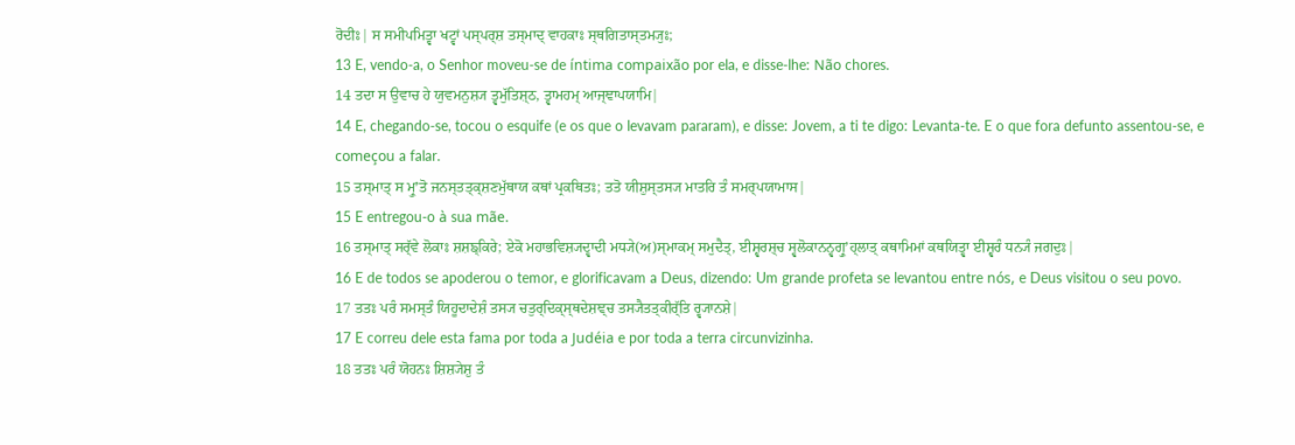ਰੋਦੀਃ| ਸ ਸਮੀਪਮਿਤ੍ਵਾ ਖਟ੍ਵਾਂ ਪਸ੍ਪਰ੍ਸ਼ ਤਸ੍ਮਾਦ੍ ਵਾਹਕਾਃ ਸ੍ਥਗਿਤਾਸ੍ਤਮ੍ਯੁਃ;
13 E, vendo-a, o Senhor moveu-se de íntima compaixão por ela, e disse-lhe: Não chores.
14 ਤਦਾ ਸ ਉਵਾਚ ਹੇ ਯੁਵਮਨੁਸ਼੍ਯ ਤ੍ਵਮੁੱਤਿਸ਼੍ਠ, ਤ੍ਵਾਮਹਮ੍ ਆਜ੍ਞਾਪਯਾਮਿ|
14 E, chegando-se, tocou o esquife (e os que o levavam pararam), e disse: Jovem, a ti te digo: Levanta-te. E o que fora defunto assentou-se, e começou a falar.
15 ਤਸ੍ਮਾਤ੍ ਸ ਮ੍ਰੁʼਤੋ ਜਨਸ੍ਤਤ੍ਕ੍ਸ਼ਣਮੁੱਥਾਯ ਕਥਾਂ ਪ੍ਰਕਥਿਤਃ; ਤਤੋ ਯੀਸ਼ੁਸ੍ਤਸ੍ਯ ਮਾਤਰਿ ਤੰ ਸਮਰ੍ਪਯਾਮਾਸ|
15 E entregou-o à sua mãe.
16 ਤਸ੍ਮਾਤ੍ ਸਰ੍ੱਵੇ ਲੋਕਾਃ ਸ਼ਸ਼ਙ੍ਕਿਰੇ; ਏਕੋ ਮਹਾਭਵਿਸ਼੍ਯਦ੍ਵਾਦੀ ਮਧ੍ਯੇ(ਅ)ਸ੍ਮਾਕਮ੍ ਸਮੁਦੈਤ੍, ਈਸ਼੍ਵਰਸ਼੍ਚ ਸ੍ਵਲੋਕਾਨਨ੍ਵਗ੍ਰੁʼਹ੍ਲਾਤ੍ ਕਥਾਮਿਮਾਂ ਕਥਯਿਤ੍ਵਾ ਈਸ਼੍ਵਰੰ ਧਨ੍ਯੰ ਜਗਦੁਃ|
16 E de todos se apoderou o temor, e glorificavam a Deus, dizendo: Um grande profeta se levantou entre nós, e Deus visitou o seu povo.
17 ਤਤਃ ਪਰੰ ਸਮਸ੍ਤੰ ਯਿਹੂਦਾਦੇਸ਼ੰ ਤਸ੍ਯ ਚਤੁਰ੍ਦਿਕ੍ਸ੍ਥਦੇਸ਼ਞ੍ਚ ਤਸ੍ਯੈਤਤ੍ਕੀਰ੍ੱਤਿ ਰ੍ਵ੍ਯਾਨਸ਼ੇ|
17 E correu dele esta fama por toda a Judéia e por toda a terra circunvizinha.
18 ਤਤਃ ਪਰੰ ਯੋਹਨਃ ਸ਼ਿਸ਼੍ਯੇਸ਼ੁ ਤੰ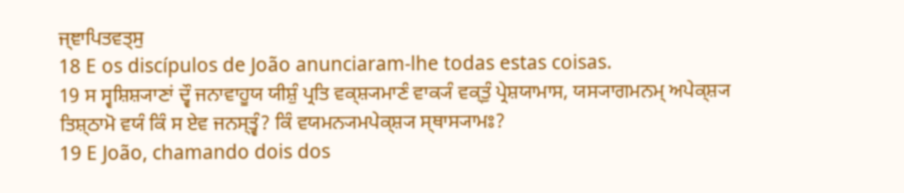ਜ੍ਞਾਪਿਤਵਤ੍ਸੁ
18 E os discípulos de João anunciaram-lhe todas estas coisas.
19 ਸ ਸ੍ਵਸ਼ਿਸ਼੍ਯਾਣਾਂ ਦ੍ਵੌ ਜਨਾਵਾਹੂਯ ਯੀਸ਼ੁੰ ਪ੍ਰਤਿ ਵਕ੍ਸ਼੍ਯਮਾਣੰ ਵਾਕ੍ਯੰ ਵਕ੍ਤੁੰ ਪ੍ਰੇਸ਼ਯਾਮਾਸ, ਯਸ੍ਯਾਗਮਨਮ੍ ਅਪੇਕ੍ਸ਼੍ਯ ਤਿਸ਼੍ਠਾਮੋ ਵਯੰ ਕਿੰ ਸ ਏਵ ਜਨਸ੍ਤ੍ਵੰ? ਕਿੰ ਵਯਮਨ੍ਯਮਪੇਕ੍ਸ਼੍ਯ ਸ੍ਥਾਸ੍ਯਾਮਃ?
19 E João, chamando dois dos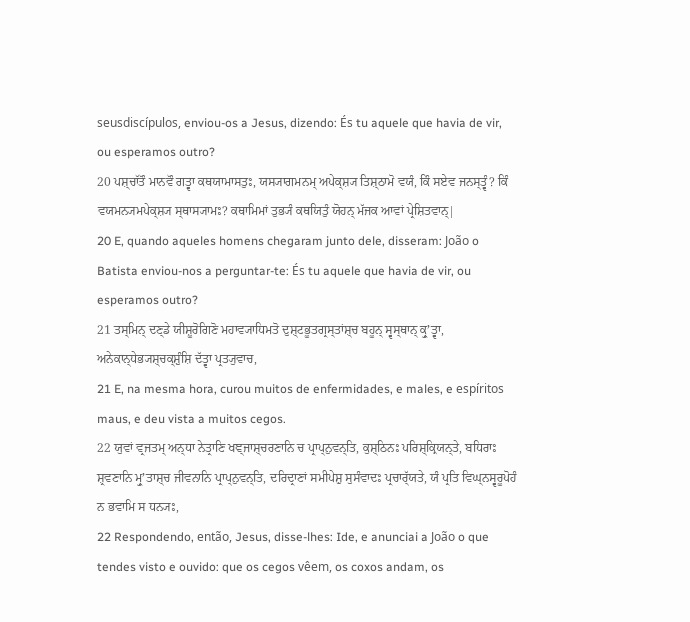seusdiscípulos, enviou-os a Jesus, dizendo: És tu aquele que havia de vir, ou esperamos outro?
20 ਪਸ਼੍ਚਾੱਤੌ ਮਾਨਵੌ ਗਤ੍ਵਾ ਕਥਯਾਮਾਸਤੁਃ, ਯਸ੍ਯਾਗਮਨਮ੍ ਅਪੇਕ੍ਸ਼੍ਯ ਤਿਸ਼੍ਠਾਮੋ ਵਯੰ, ਕਿੰ ਸਏਵ ਜਨਸ੍ਤ੍ਵੰ? ਕਿੰ ਵਯਮਨ੍ਯਮਪੇਕ੍ਸ਼੍ਯ ਸ੍ਥਾਸ੍ਯਾਮਃ? ਕਥਾਮਿਮਾਂ ਤੁਭ੍ਯੰ ਕਥਯਿਤੁੰ ਯੋਹਨ੍ ਮੱਜਕ ਆਵਾਂ ਪ੍ਰੇਸ਼ਿਤਵਾਨ੍|
20 E, quando aqueles homens chegaram junto dele, disseram: João o Batista enviou-nos a perguntar-te: És tu aquele que havia de vir, ou esperamos outro?
21 ਤਸ੍ਮਿਨ੍ ਦਣ੍ਡੇ ਯੀਸ਼ੂਰੋਗਿਣੋ ਮਹਾਵ੍ਯਾਧਿਮਤੋ ਦੁਸ਼੍ਟਭੂਤਗ੍ਰਸ੍ਤਾਂਸ਼੍ਚ ਬਹੂਨ੍ ਸ੍ਵਸ੍ਥਾਨ੍ ਕ੍ਰੁʼਤ੍ਵਾ, ਅਨੇਕਾਨ੍ਧੇਭ੍ਯਸ਼੍ਚਕ੍ਸ਼ੁੰਸ਼ਿ ਦੱਤ੍ਵਾ ਪ੍ਰਤ੍ਯੁਵਾਚ,
21 E, na mesma hora, curou muitos de enfermidades, e males, e espíritos maus, e deu vista a muitos cegos.
22 ਯੁਵਾਂ ਵ੍ਰਜਤਮ੍ ਅਨ੍ਧਾ ਨੇਤ੍ਰਾਣਿ ਖਞ੍ਜਾਸ਼੍ਚਰਣਾਨਿ ਚ ਪ੍ਰਾਪ੍ਨੁਵਨ੍ਤਿ, ਕੁਸ਼੍ਠਿਨਃ ਪਰਿਸ਼੍ਕ੍ਰਿਯਨ੍ਤੇ, ਬਧਿਰਾਃ ਸ਼੍ਰਵਣਾਨਿ ਮ੍ਰੁʼਤਾਸ਼੍ਚ ਜੀਵਨਾਨਿ ਪ੍ਰਾਪ੍ਨੁਵਨ੍ਤਿ, ਦਰਿਦ੍ਰਾਣਾਂ ਸਮੀਪੇਸ਼ੁ ਸੁਸੰਵਾਦਃ ਪ੍ਰਚਾਰ੍ੱਯਤੇ, ਯੰ ਪ੍ਰਤਿ ਵਿਘ੍ਨਸ੍ਵਰੂਪੋਹੰ ਨ ਭਵਾਮਿ ਸ ਧਨ੍ਯਃ,
22 Respondendo, então, Jesus, disse-lhes: Ide, e anunciai a João o que tendes visto e ouvido: que os cegos vêem, os coxos andam, os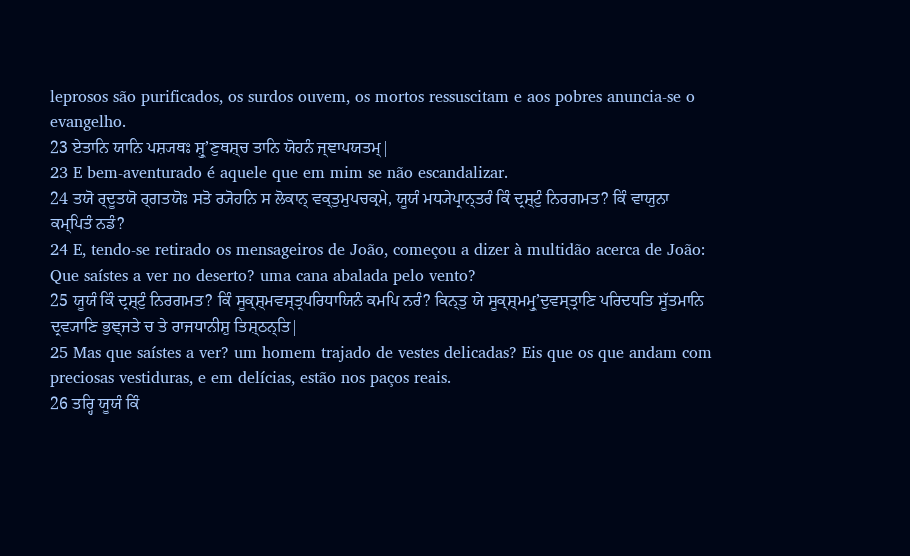leprosos são purificados, os surdos ouvem, os mortos ressuscitam e aos pobres anuncia-se o evangelho.
23 ਏਤਾਨਿ ਯਾਨਿ ਪਸ਼੍ਯਥਃ ਸ਼੍ਰੁʼਣੁਥਸ਼੍ਚ ਤਾਨਿ ਯੋਹਨੰ ਜ੍ਞਾਪਯਤਮ੍|
23 E bem-aventurado é aquele que em mim se não escandalizar.
24 ਤਯੋ ਰ੍ਦੂਤਯੋ ਰ੍ਗਤਯੋਃ ਸਤੋ ਰ੍ਯੋਹਨਿ ਸ ਲੋਕਾਨ੍ ਵਕ੍ਤੁਮੁਪਚਕ੍ਰਮੇ, ਯੂਯੰ ਮਧ੍ਯੇਪ੍ਰਾਨ੍ਤਰੰ ਕਿੰ ਦ੍ਰਸ਼੍ਟੁੰ ਨਿਰਗਮਤ? ਕਿੰ ਵਾਯੁਨਾ ਕਮ੍ਪਿਤੰ ਨਡੰ?
24 E, tendo-se retirado os mensageiros de João, começou a dizer à multidão acerca de João: Que saístes a ver no deserto? uma cana abalada pelo vento?
25 ਯੂਯੰ ਕਿੰ ਦ੍ਰਸ਼੍ਟੁੰ ਨਿਰਗਮਤ? ਕਿੰ ਸੂਕ੍ਸ਼੍ਮਵਸ੍ਤ੍ਰਪਰਿਧਾਯਿਨੰ ਕਮਪਿ ਨਰੰ? ਕਿਨ੍ਤੁ ਯੇ ਸੂਕ੍ਸ਼੍ਮਮ੍ਰੁʼਦੁਵਸ੍ਤ੍ਰਾਣਿ ਪਰਿਦਧਤਿ ਸੂੱਤਮਾਨਿ ਦ੍ਰਵ੍ਯਾਣਿ ਭੁਞ੍ਜਤੇ ਚ ਤੇ ਰਾਜਧਾਨੀਸ਼ੁ ਤਿਸ਼੍ਠਨ੍ਤਿ|
25 Mas que saístes a ver? um homem trajado de vestes delicadas? Eis que os que andam com preciosas vestiduras, e em delícias, estão nos paços reais.
26 ਤਰ੍ਹਿ ਯੂਯੰ ਕਿੰ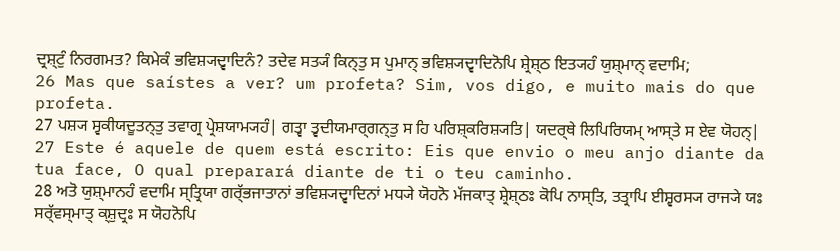ਦ੍ਰਸ਼੍ਟੁੰ ਨਿਰਗਮਤ? ਕਿਮੇਕੰ ਭਵਿਸ਼੍ਯਦ੍ਵਾਦਿਨੰ? ਤਦੇਵ ਸਤ੍ਯੰ ਕਿਨ੍ਤੁ ਸ ਪੁਮਾਨ੍ ਭਵਿਸ਼੍ਯਦ੍ਵਾਦਿਨੋਪਿ ਸ਼੍ਰੇਸ਼੍ਠ ਇਤ੍ਯਹੰ ਯੁਸ਼੍ਮਾਨ੍ ਵਦਾਮਿ;
26 Mas que saístes a ver? um profeta? Sim, vos digo, e muito mais do que profeta.
27 ਪਸ਼੍ਯ ਸ੍ਵਕੀਯਦੂਤਨ੍ਤੁ ਤਵਾਗ੍ਰ ਪ੍ਰੇਸ਼ਯਾਮ੍ਯਹੰ| ਗਤ੍ਵਾ ਤ੍ਵਦੀਯਮਾਰ੍ਗਨ੍ਤੁ ਸ ਹਿ ਪਰਿਸ਼੍ਕਰਿਸ਼੍ਯਤਿ| ਯਦਰ੍ਥੇ ਲਿਪਿਰਿਯਮ੍ ਆਸ੍ਤੇ ਸ ਏਵ ਯੋਹਨ੍|
27 Este é aquele de quem está escrito: Eis que envio o meu anjo diante da tua face, O qual preparará diante de ti o teu caminho.
28 ਅਤੋ ਯੁਸ਼੍ਮਾਨਹੰ ਵਦਾਮਿ ਸ੍ਤ੍ਰਿਯਾ ਗਰ੍ੱਭਜਾਤਾਨਾਂ ਭਵਿਸ਼੍ਯਦ੍ਵਾਦਿਨਾਂ ਮਧ੍ਯੇ ਯੋਹਨੋ ਮੱਜਕਾਤ੍ ਸ਼੍ਰੇਸ਼੍ਠਃ ਕੋਪਿ ਨਾਸ੍ਤਿ, ਤਤ੍ਰਾਪਿ ਈਸ਼੍ਵਰਸ੍ਯ ਰਾਜ੍ਯੇ ਯਃ ਸਰ੍ੱਵਸ੍ਮਾਤ੍ ਕ੍ਸ਼ੁਦ੍ਰਃ ਸ ਯੋਹਨੋਪਿ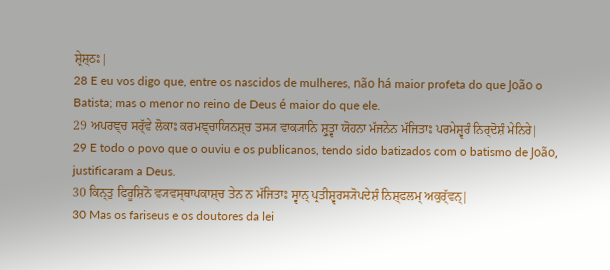ਸ਼੍ਰੇਸ਼੍ਠਃ|
28 E eu vos digo que, entre os nascidos de mulheres, não há maior profeta do que João o Batista; mas o menor no reino de Deus é maior do que ele.
29 ਅਪਰਞ੍ਚ ਸਰ੍ੱਵੇ ਲੋਕਾਃ ਕਰਮਞ੍ਚਾਯਿਨਸ਼੍ਚ ਤਸ੍ਯ ਵਾਕ੍ਯਾਨਿ ਸ਼੍ਰੁਤ੍ਵਾ ਯੋਹਨਾ ਮੱਜਨੇਨ ਮੱਜਿਤਾਃ ਪਰਮੇਸ਼੍ਵਰੰ ਨਿਰ੍ਦੋਸ਼ੰ ਮੇਨਿਰੇ|
29 E todo o povo que o ouviu e os publicanos, tendo sido batizados com o batismo de João, justificaram a Deus.
30 ਕਿਨ੍ਤੁ ਫਿਰੂਸ਼ਿਨੋ ਵ੍ਯਵਸ੍ਥਾਪਕਾਸ਼੍ਚ ਤੇਨ ਨ ਮੱਜਿਤਾਃ ਸ੍ਵਾਨ੍ ਪ੍ਰਤੀਸ਼੍ਵਰਸ੍ਯੋਪਦੇਸ਼ੰ ਨਿਸ਼੍ਫਲਮ੍ ਅਕੁਰ੍ੱਵਨ੍|
30 Mas os fariseus e os doutores da lei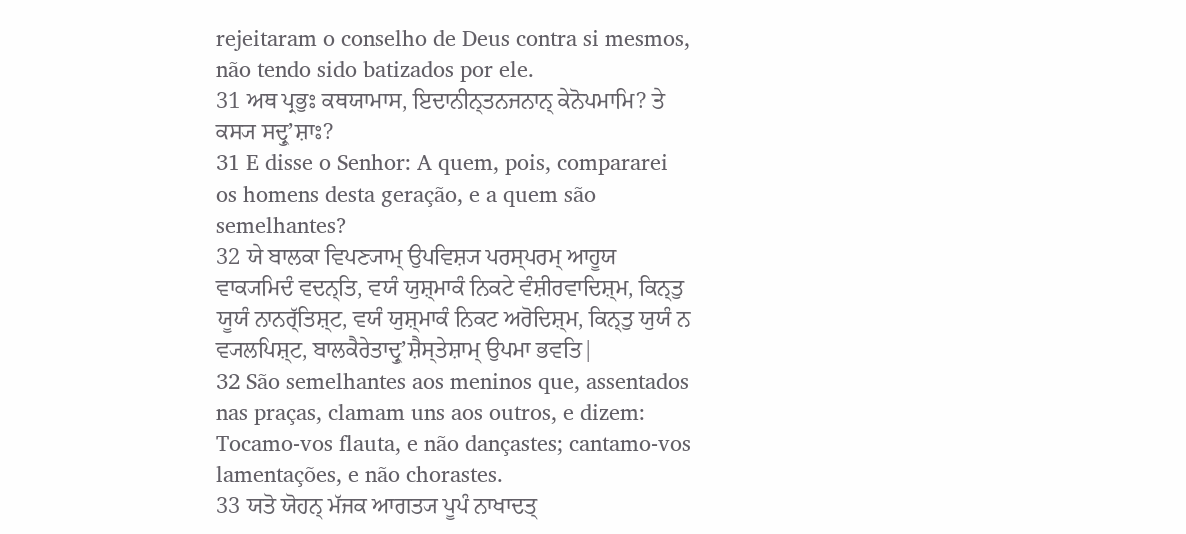rejeitaram o conselho de Deus contra si mesmos, não tendo sido batizados por ele.
31 ਅਥ ਪ੍ਰਭੁਃ ਕਥਯਾਮਾਸ, ਇਦਾਨੀਨ੍ਤਨਜਨਾਨ੍ ਕੇਨੋਪਮਾਮਿ? ਤੇ ਕਸ੍ਯ ਸਦ੍ਰੁʼਸ਼ਾਃ?
31 E disse o Senhor: A quem, pois, compararei os homens desta geração, e a quem são semelhantes?
32 ਯੇ ਬਾਲਕਾ ਵਿਪਣ੍ਯਾਮ੍ ਉਪਵਿਸ਼੍ਯ ਪਰਸ੍ਪਰਮ੍ ਆਹੂਯ ਵਾਕ੍ਯਮਿਦੰ ਵਦਨ੍ਤਿ, ਵਯੰ ਯੁਸ਼੍ਮਾਕੰ ਨਿਕਟੇ ਵੰਸ਼ੀਰਵਾਦਿਸ਼੍ਮ, ਕਿਨ੍ਤੁ ਯੂਯੰ ਨਾਨਰ੍ੱਤਿਸ਼੍ਟ, ਵਯੰ ਯੁਸ਼੍ਮਾਕੰ ਨਿਕਟ ਅਰੋਦਿਸ਼੍ਮ, ਕਿਨ੍ਤੁ ਯੁਯੰ ਨ ਵ੍ਯਲਪਿਸ਼੍ਟ, ਬਾਲਕੈਰੇਤਾਦ੍ਰੁʼਸ਼ੈਸ੍ਤੇਸ਼ਾਮ੍ ਉਪਮਾ ਭਵਤਿ|
32 São semelhantes aos meninos que, assentados nas praças, clamam uns aos outros, e dizem: Tocamo-vos flauta, e não dançastes; cantamo-vos lamentações, e não chorastes.
33 ਯਤੋ ਯੋਹਨ੍ ਮੱਜਕ ਆਗਤ੍ਯ ਪੂਪੰ ਨਾਖਾਦਤ੍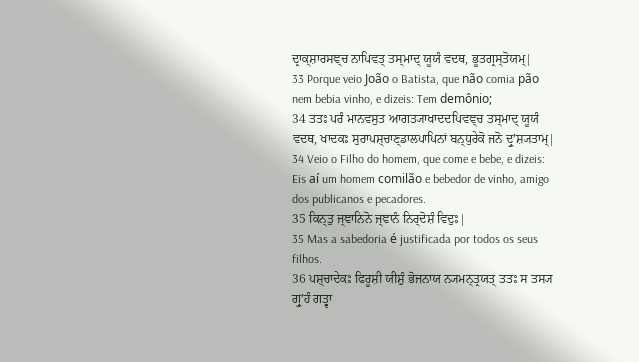ਦ੍ਰਾਕ੍ਸ਼ਾਰਸਞ੍ਚ ਨਾਪਿਵਤ੍ ਤਸ੍ਮਾਦ੍ ਯੂਯੰ ਵਦਥ, ਭੂਤਗ੍ਰਸ੍ਤੋਯਮ੍|
33 Porque veio João o Batista, que não comia pão nem bebia vinho, e dizeis: Tem demônio;
34 ਤਤਃ ਪਰੰ ਮਾਨਵਸੁਤ ਆਗਤ੍ਯਾਖਾਦਦਪਿਵਞ੍ਚ ਤਸ੍ਮਾਦ੍ ਯੂਯੰ ਵਦਥ, ਖਾਦਕਃ ਸੁਰਾਪਸ਼੍ਚਾਣ੍ਡਾਲਪਾਪਿਨਾਂ ਬਨ੍ਧੁਰੇਕੋ ਜਨੋ ਦ੍ਰੁʼਸ਼੍ਯਤਾਮ੍|
34 Veio o Filho do homem, que come e bebe, e dizeis: Eis aí um homem comilão e bebedor de vinho, amigo dos publicanos e pecadores.
35 ਕਿਨ੍ਤੁ ਜ੍ਞਾਨਿਨੋ ਜ੍ਞਾਨੰ ਨਿਰ੍ਦੋਸ਼ੰ ਵਿਦੁਃ|
35 Mas a sabedoria é justificada por todos os seus filhos.
36 ਪਸ਼੍ਚਾਦੇਕਃ ਫਿਰੂਸ਼ੀ ਯੀਸ਼ੁੰ ਭੋਜਨਾਯ ਨ੍ਯਮਨ੍ਤ੍ਰਯਤ੍ ਤਤਃ ਸ ਤਸ੍ਯ ਗ੍ਰੁʼਹੰ ਗਤ੍ਵਾ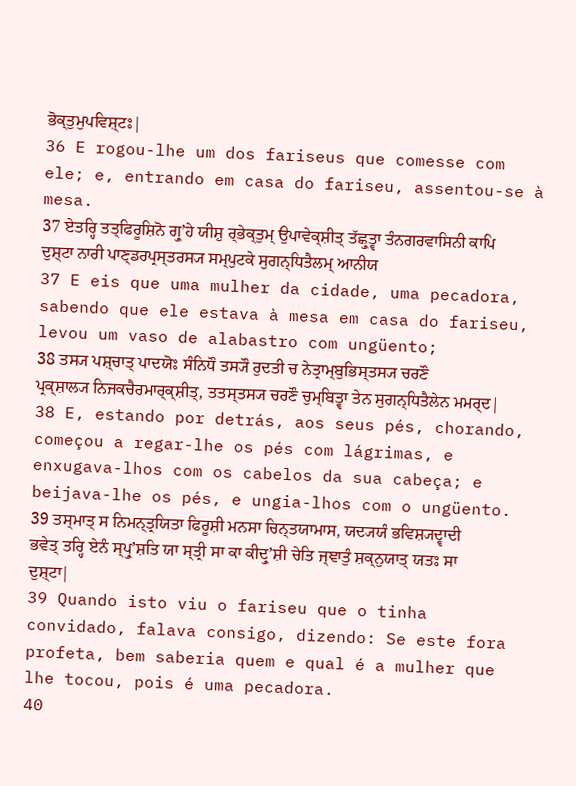ਭੋਕ੍ਤੁਮੁਪਵਿਸ਼੍ਟਃ|
36 E rogou-lhe um dos fariseus que comesse com ele; e, entrando em casa do fariseu, assentou-se à mesa.
37 ਏਤਰ੍ਹਿ ਤਤ੍ਫਿਰੂਸ਼ਿਨੋ ਗ੍ਰੁʼਹੇ ਯੀਸ਼ੁ ਰ੍ਭੇਕ੍ਤੁਮ੍ ਉਪਾਵੇਕ੍ਸ਼ੀਤ੍ ਤੱਛ੍ਰੁਤ੍ਵਾ ਤੰਨਗਰਵਾਸਿਨੀ ਕਾਪਿ ਦੁਸ਼੍ਟਾ ਨਾਰੀ ਪਾਣ੍ਡਰਪ੍ਰਸ੍ਤਰਸ੍ਯ ਸਮ੍ਪੁਟਕੇ ਸੁਗਨ੍ਧਿਤੈਲਮ੍ ਆਨੀਯ
37 E eis que uma mulher da cidade, uma pecadora, sabendo que ele estava à mesa em casa do fariseu, levou um vaso de alabastro com ungüento;
38 ਤਸ੍ਯ ਪਸ਼੍ਚਾਤ੍ ਪਾਦਯੋਃ ਸੰਨਿਧੌ ਤਸ੍ਯੌ ਰੁਦਤੀ ਚ ਨੇਤ੍ਰਾਮ੍ਬੁਭਿਸ੍ਤਸ੍ਯ ਚਰਣੌ ਪ੍ਰਕ੍ਸ਼ਾਲ੍ਯ ਨਿਜਕਚੈਰਮਾਰ੍ਕ੍ਸ਼ੀਤ੍, ਤਤਸ੍ਤਸ੍ਯ ਚਰਣੌ ਚੁਮ੍ਬਿਤ੍ਵਾ ਤੇਨ ਸੁਗਨ੍ਧਿਤੈਲੇਨ ਮਮਰ੍ਦ|
38 E, estando por detrás, aos seus pés, chorando, começou a regar-lhe os pés com lágrimas, e enxugava-lhos com os cabelos da sua cabeça; e beijava-lhe os pés, e ungia-lhos com o ungüento.
39 ਤਸ੍ਮਾਤ੍ ਸ ਨਿਮਨ੍ਤ੍ਰਯਿਤਾ ਫਿਰੂਸ਼ੀ ਮਨਸਾ ਚਿਨ੍ਤਯਾਮਾਸ, ਯਦ੍ਯਯੰ ਭਵਿਸ਼੍ਯਦ੍ਵਾਦੀ ਭਵੇਤ੍ ਤਰ੍ਹਿ ਏਨੰ ਸ੍ਪ੍ਰੁʼਸ਼ਤਿ ਯਾ ਸ੍ਤ੍ਰੀ ਸਾ ਕਾ ਕੀਦ੍ਰੁʼਸ਼ੀ ਚੇਤਿ ਜ੍ਞਾਤੁੰ ਸ਼ਕ੍ਨੁਯਾਤ੍ ਯਤਃ ਸਾ ਦੁਸ਼੍ਟਾ|
39 Quando isto viu o fariseu que o tinha convidado, falava consigo, dizendo: Se este fora profeta, bem saberia quem e qual é a mulher que lhe tocou, pois é uma pecadora.
40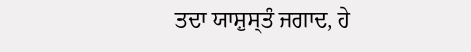ਤਦਾ ਯਾਸ਼ੁਸ੍ਤੰ ਜਗਾਦ, ਹੇ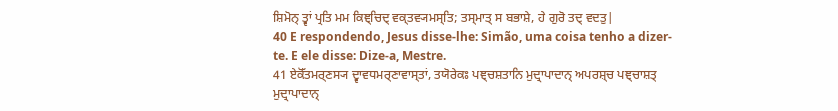ਸ਼ਿਮੋਨ੍ ਤ੍ਵਾਂ ਪ੍ਰਤਿ ਮਮ ਕਿਞ੍ਚਿਦ੍ ਵਕ੍ਤਵ੍ਯਮਸ੍ਤਿ; ਤਸ੍ਮਾਤ੍ ਸ ਬਭਾਸ਼ੇ, ਹੇ ਗੁਰੋ ਤਦ੍ ਵਦਤੁ|
40 E respondendo, Jesus disse-lhe: Simão, uma coisa tenho a dizer-te. E ele disse: Dize-a, Mestre.
41 ਏਕੋੱਤਮਰ੍ਣਸ੍ਯ ਦ੍ਵਾਵਧਮਰ੍ਣਾਵਾਸ੍ਤਾਂ, ਤਯੋਰੇਕਃ ਪਞ੍ਚਸ਼ਤਾਨਿ ਮੁਦ੍ਰਾਪਾਦਾਨ੍ ਅਪਰਸ਼੍ਚ ਪਞ੍ਚਾਸ਼ਤ੍ ਮੁਦ੍ਰਾਪਾਦਾਨ੍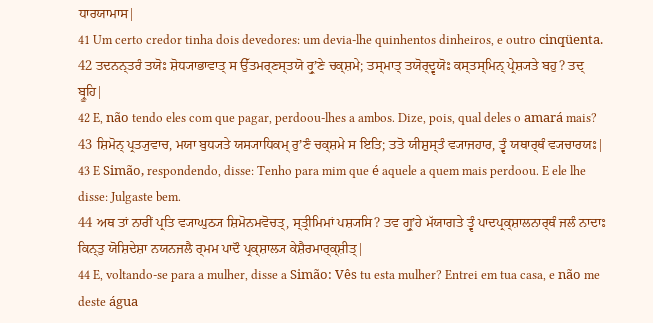ਧਾਰਯਾਮਾਸ|
41 Um certo credor tinha dois devedores: um devia-lhe quinhentos dinheiros, e outro cinqüenta.
42 ਤਦਨਨ੍ਤਰੰ ਤਯੋਃ ਸ਼ੋਧ੍ਯਾਭਾਵਾਤ੍ ਸ ਉੱਤਮਰ੍ਣਸ੍ਤਯੋ ਰ੍ਰੁʼਣੇ ਚਕ੍ਸ਼ਮੇ; ਤਸ੍ਮਾਤ੍ ਤਯੋਰ੍ਦ੍ਵਯੋਃ ਕਸ੍ਤਸ੍ਮਿਨ੍ ਪ੍ਰੇਸ਼੍ਯਤੇ ਬਹੁ? ਤਦ੍ ਬ੍ਰੂਹਿ|
42 E, não tendo eles com que pagar, perdoou-lhes a ambos. Dize, pois, qual deles o amará mais?
43 ਸ਼ਿਮੋਨ੍ ਪ੍ਰਤ੍ਯੁਵਾਚ, ਮਯਾ ਬੁਧ੍ਯਤੇ ਯਸ੍ਯਾਧਿਕਮ੍ ਰੁʼਣੰ ਚਕ੍ਸ਼ਮੇ ਸ ਇਤਿ; ਤਤੋ ਯੀਸ਼ੁਸ੍ਤੰ ਵ੍ਯਾਜਹਾਰ, ਤ੍ਵੰ ਯਥਾਰ੍ਥੰ ਵ੍ਯਚਾਰਯਃ|
43 E Simão, respondendo, disse: Tenho para mim que é aquele a quem mais perdoou. E ele lhe disse: Julgaste bem.
44 ਅਥ ਤਾਂ ਨਾਰੀਂ ਪ੍ਰਤਿ ਵ੍ਯਾਘੁਠ੍ਯ ਸ਼ਿਮੋਨਮਵੋਚਤ੍, ਸ੍ਤ੍ਰੀਮਿਮਾਂ ਪਸ਼੍ਯਸਿ? ਤਵ ਗ੍ਰੁʼਹੇ ਮੱਯਾਗਤੇ ਤ੍ਵੰ ਪਾਦਪ੍ਰਕ੍ਸ਼ਾਲਨਾਰ੍ਥੰ ਜਲੰ ਨਾਦਾਃ ਕਿਨ੍ਤੁ ਯੋਸ਼ਿਦੇਸ਼ਾ ਨਯਨਜਲੈ ਰ੍ਮਮ ਪਾਦੌ ਪ੍ਰਕ੍ਸ਼ਾਲ੍ਯ ਕੇਸ਼ੈਰਮਾਰ੍ਕ੍ਸ਼ੀਤ੍|
44 E, voltando-se para a mulher, disse a Simão: Vês tu esta mulher? Entrei em tua casa, e não me deste água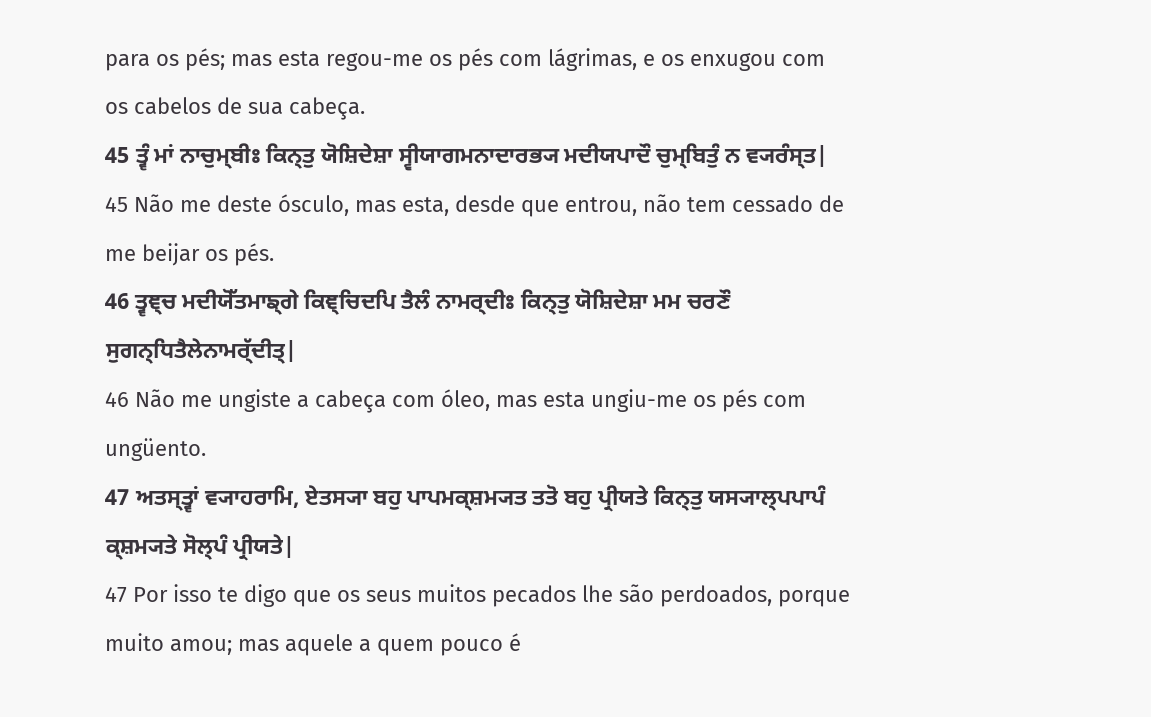para os pés; mas esta regou-me os pés com lágrimas, e os enxugou com os cabelos de sua cabeça.
45 ਤ੍ਵੰ ਮਾਂ ਨਾਚੁਮ੍ਬੀਃ ਕਿਨ੍ਤੁ ਯੋਸ਼ਿਦੇਸ਼ਾ ਸ੍ਵੀਯਾਗਮਨਾਦਾਰਭ੍ਯ ਮਦੀਯਪਾਦੌ ਚੁਮ੍ਬਿਤੁੰ ਨ ਵ੍ਯਰੰਸ੍ਤ|
45 Não me deste ósculo, mas esta, desde que entrou, não tem cessado de me beijar os pés.
46 ਤ੍ਵਞ੍ਚ ਮਦੀਯੋੱਤਮਾਙ੍ਗੇ ਕਿਞ੍ਚਿਦਪਿ ਤੈਲੰ ਨਾਮਰ੍ਦੀਃ ਕਿਨ੍ਤੁ ਯੋਸ਼ਿਦੇਸ਼ਾ ਮਮ ਚਰਣੌ ਸੁਗਨ੍ਧਿਤੈਲੇਨਾਮਰ੍ੱਦੀਤ੍|
46 Não me ungiste a cabeça com óleo, mas esta ungiu-me os pés com ungüento.
47 ਅਤਸ੍ਤ੍ਵਾਂ ਵ੍ਯਾਹਰਾਮਿ, ਏਤਸ੍ਯਾ ਬਹੁ ਪਾਪਮਕ੍ਸ਼ਮ੍ਯਤ ਤਤੋ ਬਹੁ ਪ੍ਰੀਯਤੇ ਕਿਨ੍ਤੁ ਯਸ੍ਯਾਲ੍ਪਪਾਪੰ ਕ੍ਸ਼ਮ੍ਯਤੇ ਸੋਲ੍ਪੰ ਪ੍ਰੀਯਤੇ|
47 Por isso te digo que os seus muitos pecados lhe são perdoados, porque muito amou; mas aquele a quem pouco é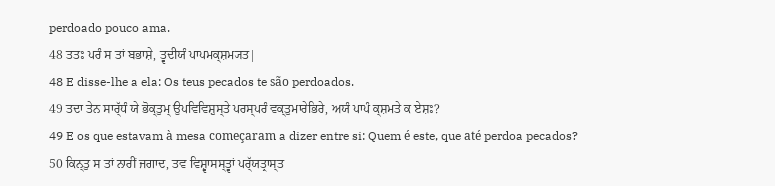perdoado pouco ama.
48 ਤਤਃ ਪਰੰ ਸ ਤਾਂ ਬਭਾਸ਼ੇ, ਤ੍ਵਦੀਯੰ ਪਾਪਮਕ੍ਸ਼ਮ੍ਯਤ|
48 E disse-lhe a ela: Os teus pecados te são perdoados.
49 ਤਦਾ ਤੇਨ ਸਾਰ੍ੱਧੰ ਯੇ ਭੋਕ੍ਤੁਮ੍ ਉਪਵਿਵਿਸ਼ੁਸ੍ਤੇ ਪਰਸ੍ਪਰੰ ਵਕ੍ਤੁਮਾਰੇਭਿਰੇ, ਅਯੰ ਪਾਪੰ ਕ੍ਸ਼ਮਤੇ ਕ ਏਸ਼ਃ?
49 E os que estavam à mesa começaram a dizer entre si: Quem é este, que até perdoa pecados?
50 ਕਿਨ੍ਤੁ ਸ ਤਾਂ ਨਾਰੀਂ ਜਗਾਦ, ਤਵ ਵਿਸ਼੍ਵਾਸਸ੍ਤ੍ਵਾਂ ਪਰ੍ੱਯਤ੍ਰਾਸ੍ਤ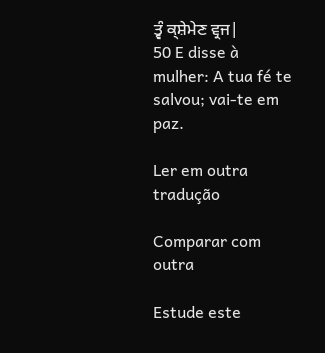ਤ੍ਵੰ ਕ੍ਸ਼ੇਮੇਣ ਵ੍ਰਜ|
50 E disse à mulher: A tua fé te salvou; vai-te em paz.

Ler em outra tradução

Comparar com outra

Estude este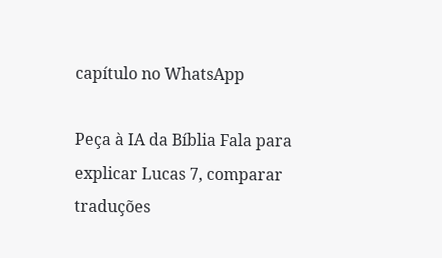capítulo no WhatsApp

Peça à IA da Bíblia Fala para explicar Lucas 7, comparar traduções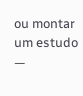ou montar um estudo —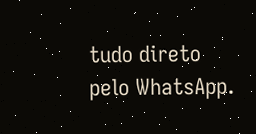tudo direto pelo WhatsApp.